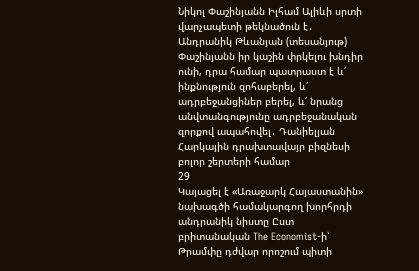Նիկոլ Փաշինյանն Իլհամ Ալիևի սրտի վարչապետի թեկնածուն է․ Անդրանիկ Թևանյան (տեսանյութ) Փաշինյանն իր կաշին փրկելու խնդիր ունի, դրա համար պատրաստ է և՛ ինքնություն զոհաբերել, և՛ ադրբեջանցիներ բերել, և՛ նրանց անվտանգությունը ադրբեջանական զորքով ապահովել․ Դանիելյան Հարկային դրախտավայր բիզնեսի բոլոր շերտերի համար
29
Կայացել է «Առաջարկ Հայաստանին» նախագծի համակարգող խորհրդի անդրանիկ նիստը Ըստ բրիտանական The Economist-ի՝ Թրամփը դժվար որոշում պիտի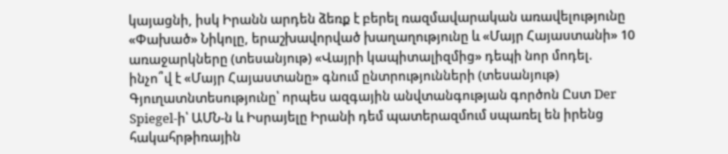կայացնի, իսկ Իրանն արդեն ձեռք է բերել ռազմավարական առավելությունը «Փախած» Նիկոլը, երաշխավորված խաղաղությունը և «Մայր Հայաստանի» 10 առաջարկները (տեսանյութ) «Վայրի կապիտալիզմից» դեպի նոր մոդել. ինչո՞վ է «Մայր Հայաստանը» գնում ընտրությունների (տեսանյութ) Գյուղատնտեսությունը՝ որպես ազգային անվտանգության գործոն Ըստ Der Spiegel-ի՝ ԱՄՆ-ն և Իսրայելը Իրանի դեմ պատերազմում սպառել են իրենց հակահրթիռային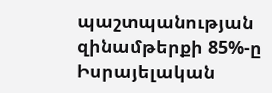պաշտպանության զինամթերքի 85%-ը Իսրայելական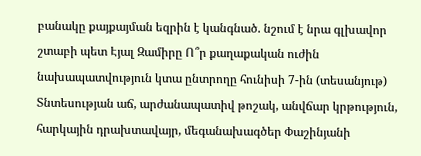բանակը քայքայման եզրին է կանգնած. նշում է նրա գլխավոր շտաբի պետ Էյալ Զամիրը Ո՞ր քաղաքական ուժին նախապատվություն կտա ընտրողը հունիսի 7-ին (տեսանյութ) Տնտեսության աճ, արժանապատիվ թոշակ, անվճար կրթություն, հարկային դրախտավայր, մեգանախագծեր Փաշինյանի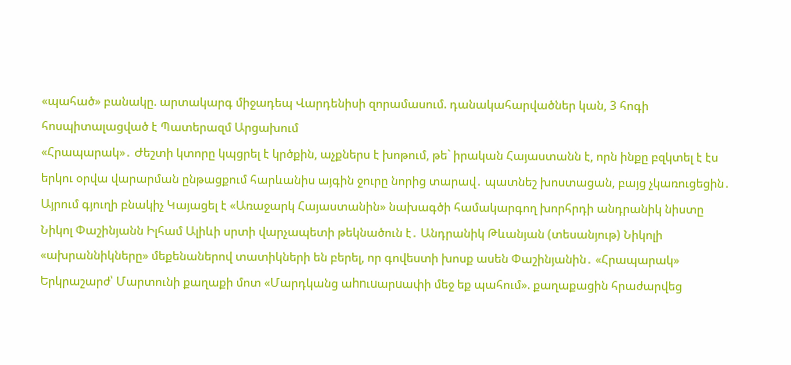«պահած» բանակը. արտակարգ միջադեպ Վարդենիսի զորամասում. դանակահարվածներ կան, 3 հոգի հոսպիտալացված է Պատերազմ Արցախում
«Հրապարակ»․ Ժեշտի կտորը կպցրել է կրծքին, աչքներս է խոթում, թե` իրական Հայաստանն է, որն ինքը բզկտել է էս երկու օրվա վարարման ընթացքում հարևանիս այգին ջուրը նորից տարավ․ պատնեշ խոստացան, բայց չկառուցեցին․ Այրում գյուղի բնակիչ Կայացել է «Առաջարկ Հայաստանին» նախագծի համակարգող խորհրդի անդրանիկ նիստը Նիկոլ Փաշինյանն Իլհամ Ալիևի սրտի վարչապետի թեկնածուն է․ Անդրանիկ Թևանյան (տեսանյութ) Նիկոլի «ախրաննիկները» մեքենաներով տատիկների են բերել, որ գովեստի խոսք ասեն Փաշինյանին․ «Հրապարակ» Երկրաշարժ՝ Մարտունի քաղաքի մոտ «Մարդկանց աhnւuարuափի մեջ եք պահում». քաղաքացին հրաժարվեց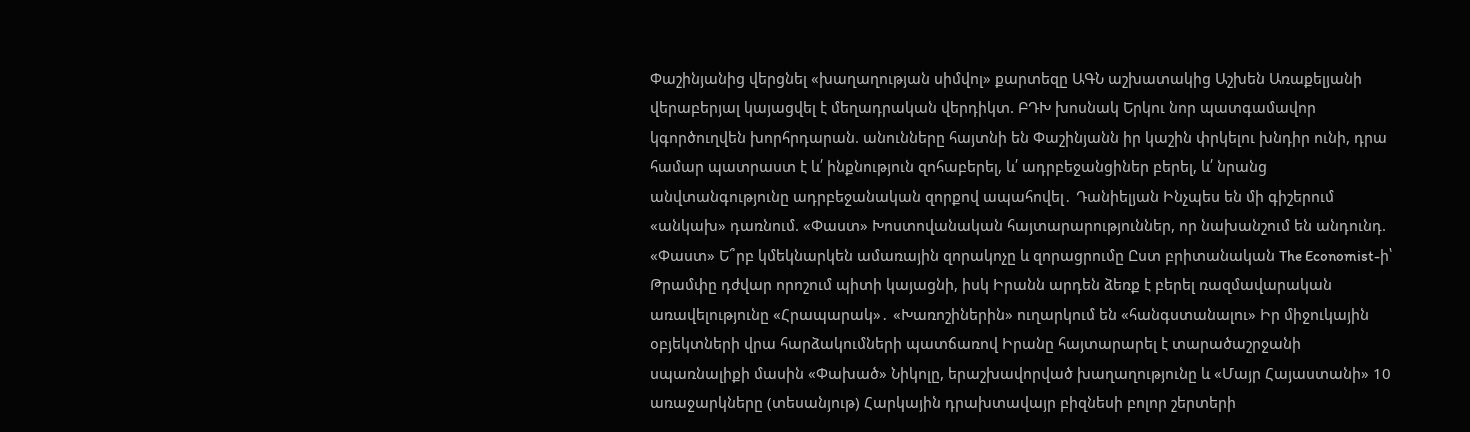Փաշինյանից վերցնել «խաղաղության սիմվոլ» քարտեզը ԱԳՆ աշխատակից Աշխեն Առաքելյանի վերաբերյալ կայացվել է մեղադրական վերդիկտ. ԲԴԽ խոսնակ Երկու նոր պատգամավոր կգործուղվեն խորհրդարան. անունները հայտնի են Փաշինյանն իր կաշին փրկելու խնդիր ունի, դրա համար պատրաստ է և՛ ինքնություն զոհաբերել, և՛ ադրբեջանցիներ բերել, և՛ նրանց անվտանգությունը ադրբեջանական զորքով ապահովել․ Դանիելյան Ինչպես են մի գիշերում «անկախ» դառնում. «Փաստ» Խոստովանական հայտարարություններ, որ նախանշում են անդունդ. «Փաստ» Ե՞րբ կմեկնարկեն ամառային զորակոչը և զորացրումը Ըստ բրիտանական The Economist-ի՝ Թրամփը դժվար որոշում պիտի կայացնի, իսկ Իրանն արդեն ձեռք է բերել ռազմավարական առավելությունը «Հրապարակ»․ «Խառոշիներին» ուղարկում են «հանգստանալու» Իր միջուկային օբյեկտների վրա հարձակումների պատճառով Իրանը հայտարարել է տարածաշրջանի սպառնալիքի մասին «Փախած» Նիկոլը, երաշխավորված խաղաղությունը և «Մայր Հայաստանի» 10 առաջարկները (տեսանյութ) Հարկային դրախտավայր բիզնեսի բոլոր շերտերի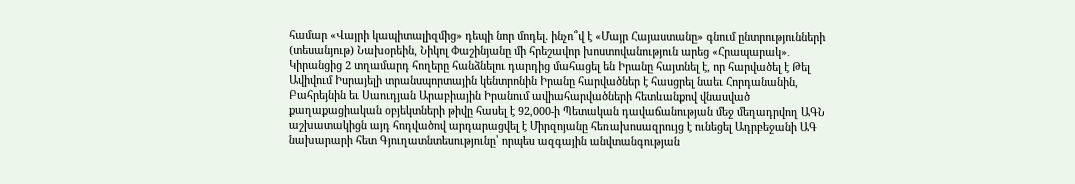համար «Վայրի կապիտալիզմից» դեպի նոր մոդել. ինչո՞վ է «Մայր Հայաստանը» գնում ընտրությունների (տեսանյութ) Նախօրեին, Նիկոլ Փաշինյանը մի հրեշավոր խոստովանություն արեց «Հրապարակ»․ Կիրանցից 2 տղամարդ հողերը հանձնելու դարդից մահացել են Իրանը հայտնել է, որ հարվածել է Թել Ավիվում Իսրայելի տրանսպորտային կենտրոնին Իրանը հարվածներ է հասցրել նաեւ Հորդանանին, Բահրեյնին եւ Սաուդյան Արաբիային Իրանում ավիահարվածների հետևանքով վնասված քաղաքացիական օբյեկտների թիվը հասել է 92,000-ի Պետական դավաճանության մեջ մեղադրվող ԱԳՆ աշխատակիցն այդ հոդվածով արդարացվել է Միրզոյանը հեռախոսազրույց է ունեցել Ադրբեջանի ԱԳ նախարարի հետ Գյուղատնտեսությունը՝ որպես ազգային անվտանգության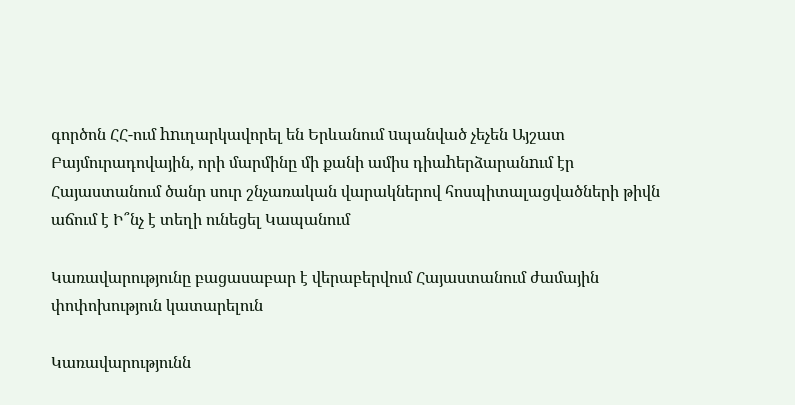գործոն ՀՀ-ում hnւղարկավորել են Երևանում uպանված չեչեն Այշատ Բայմուրադովային, որի մարմինը մի քանի ամիս դիաhերձարանnւմ էր Հայաստանում ծանր սուր շնչառական վարակներով հոսպիտալացվածների թիվն աճում է Ի՞նչ է տեղի ունեցել Կապանում

Կառավարությունը բացասաբար է վերաբերվում Հայաստանում ժամային փոփոխություն կատարելուն

Կառավարությունն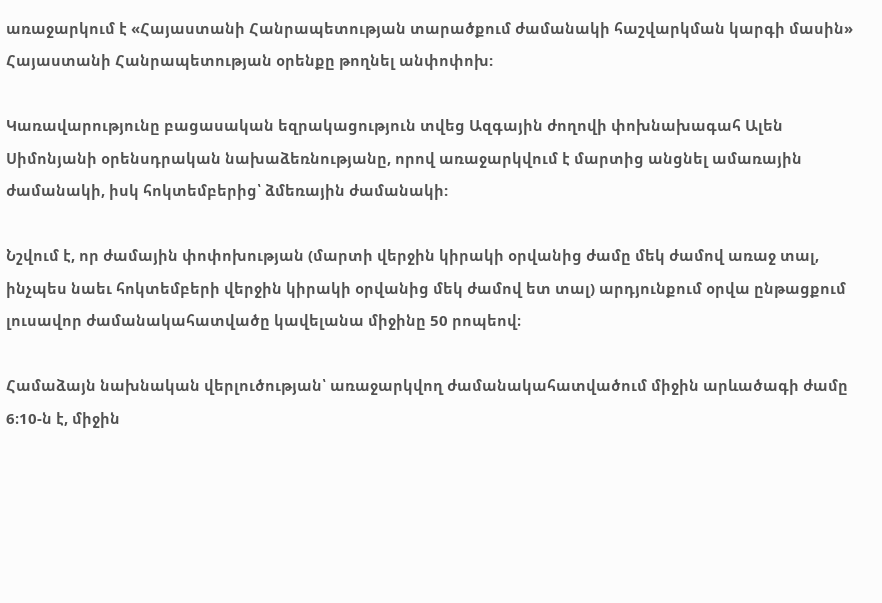առաջարկում է «Հայաստանի Հանրապետության տարածքում ժամանակի հաշվարկման կարգի մասին» Հայաստանի Հանրապետության օրենքը թողնել անփոփոխ:

Կառավարությունը բացասական եզրակացություն տվեց Ազգային ժողովի փոխնախագահ Ալեն Սիմոնյանի օրենսդրական նախաձեռնությանը, որով առաջարկվում է մարտից անցնել ամառային ժամանակի, իսկ հոկտեմբերից՝ ձմեռային ժամանակի:

Նշվում է, որ ժամային փոփոխության (մարտի վերջին կիրակի օրվանից ժամը մեկ ժամով առաջ տալ, ինչպես նաեւ հոկտեմբերի վերջին կիրակի օրվանից մեկ ժամով ետ տալ) արդյունքում օրվա ընթացքում լուսավոր ժամանակահատվածը կավելանա միջինը 50 րոպեով։

Համաձայն նախնական վերլուծության՝ առաջարկվող ժամանակահատվածում միջին արևածագի ժամը 6։10-ն է, միջին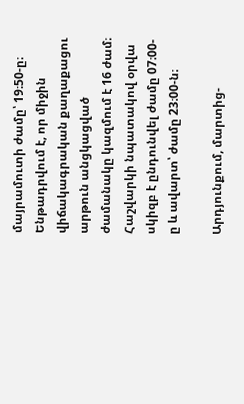մայրամուտի ժամը՝ 19։50-ը։ Ենթադրվում է, որ միջին վիճակագրական քաղաքացու արթուն անցկացված ժամանակը կազմում է 16 ժամ։ Հաշվարկի նպատակով օրվա սկիզբ է ընդունվել ժամը 07։00-ը և ավարտ՝ ժամը 23։00-ն։

Արդյունքում, մարտից-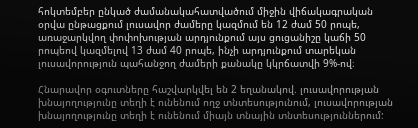հոկտեմբեր ընկած ժամանակահատվածում միջին վիճակագրական օրվա ընթացքում լուսավոր ժամերը կազմում են 12 ժամ 50 րոպե, առաջարկվող փոփոխության արդյունքում այս ցուցանիշը կաճի 50 րոպեով կազմելով 13 ժամ 40 րոպե, ինչի արդյունքում տարեկան լուսավորություն պահանջող ժամերի քանակը կկրճատվի 9%-ով։

Հնարավոր օգուտները հաշվարկվել են 2 եղանակով. լուսավորության խնայողությունը տեղի է ունենում ողջ տնտեսությունում, լուսավորության խնայողությունը տեղի է ունենում միայն տնային տնտեսություններում: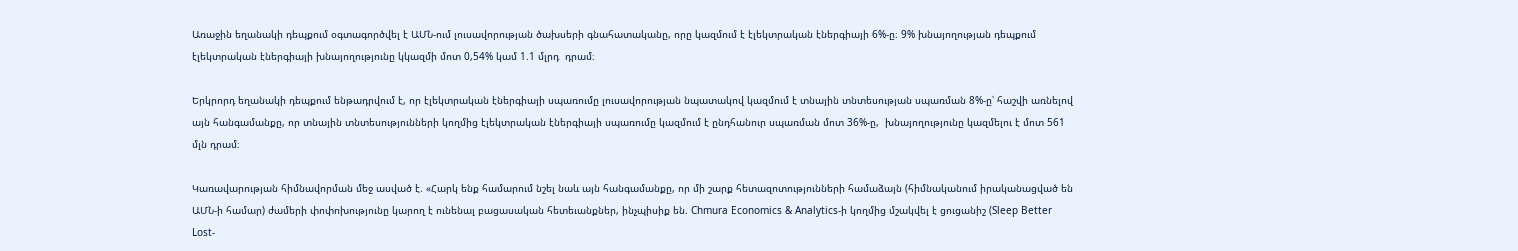Առաջին եղանակի դեպքում օգտագործվել է ԱՄՆ-ում լուսավորության ծախսերի գնահատականը, որը կազմում է էլեկտրական էներգիայի 6%-ը։ 9% խնայողության դեպքում էլեկտրական էներգիայի խնայողությունը կկազմի մոտ 0,54% կամ 1.1 մլրդ  դրամ։

Երկրորդ եղանակի դեպքում ենթադրվում է, որ էլեկտրական էներգիայի սպառումը լուսավորության նպատակով կազմում է տնային տնտեսության սպառման 8%-ը՝ հաշվի առնելով այն հանգամանքը, որ տնային տնտեսությունների կողմից էլեկտրական էներգիայի սպառումը կազմում է ընդհանուր սպառման մոտ 36%-ը,  խնայողությունը կազմելու է մոտ 561 մլն դրամ։

Կառավարության հիմնավորման մեջ ասված է. «Հարկ ենք համարում նշել նաև այն հանգամանքը, որ մի շարք հետազոտությունների համաձայն (հիմնականում իրականացված են ԱՄՆ-ի համար) ժամերի փոփոխությունը կարող է ունենալ բացասական հետեւանքներ, ինչպիսիք են. Chmura Economics & Analytics-ի կողմից մշակվել է ցուցանիշ (Sleep Better Lost-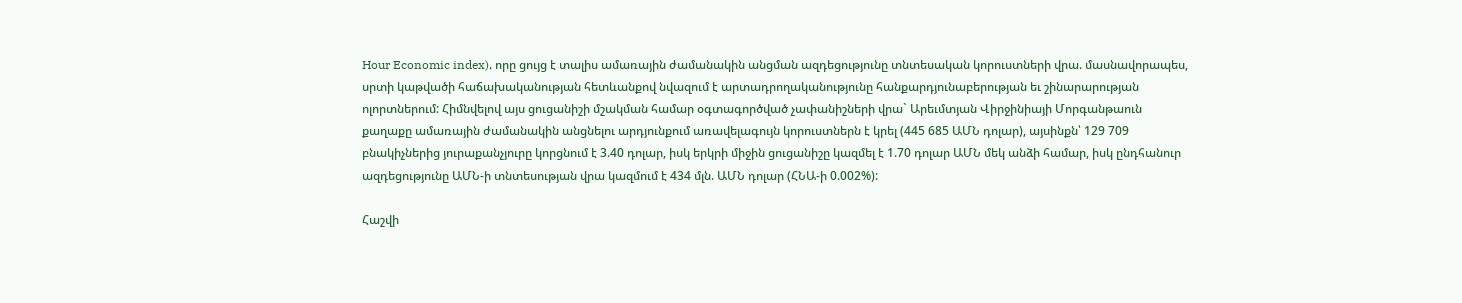Hour Economic index), որը ցույց է տալիս ամառային ժամանակին անցման ազդեցությունը տնտեսական կորուստների վրա. մասնավորապես, սրտի կաթվածի հաճախականության հետևանքով նվազում է արտադրողականությունը հանքարդյունաբերության եւ շինարարության ոլորտներում: Հիմնվելով այս ցուցանիշի մշակման համար օգտագործված չափանիշների վրա` Արեւմտյան Վիրջինիայի Մորգանթաուն քաղաքը ամառային ժամանակին անցնելու արդյունքում առավելագույն կորուստներն է կրել (445 685 ԱՄՆ դոլար), այսինքն՝ 129 709 բնակիչներից յուրաքանչյուրը կորցնում է 3.40 դոլար, իսկ երկրի միջին ցուցանիշը կազմել է 1.70 դոլար ԱՄՆ մեկ անձի համար, իսկ ընդհանուր ազդեցությունը ԱՄՆ-ի տնտեսության վրա կազմում է 434 մլն. ԱՄՆ դոլար (ՀՆԱ-ի 0.002%):

Հաշվի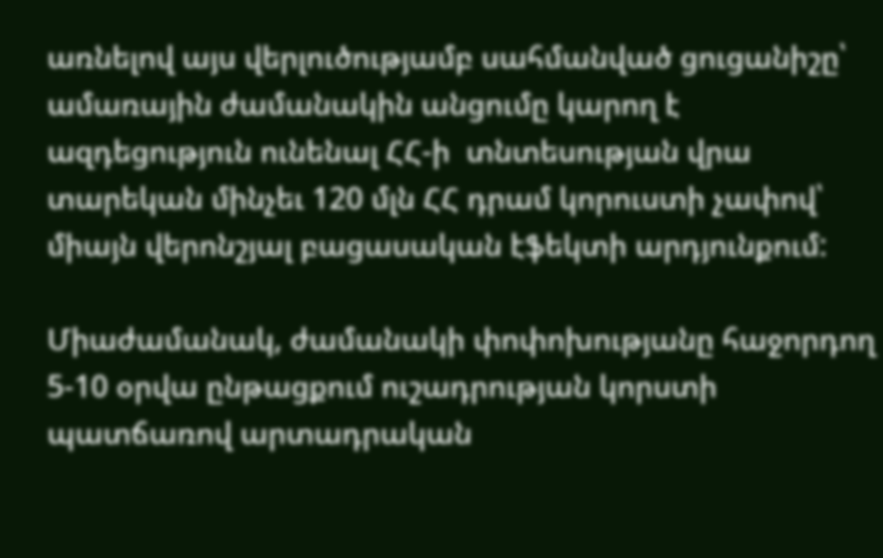առնելով այս վերլուծությամբ սահմանված ցուցանիշը՝ ամառային ժամանակին անցումը կարող է ազդեցություն ունենալ ՀՀ-ի  տնտեսության վրա տարեկան մինչեւ 120 մլն ՀՀ դրամ կորուստի չափով՝ միայն վերոնշյալ բացասական էֆեկտի արդյունքում:

Միաժամանակ, ժամանակի փոփոխությանը հաջորդող 5-10 օրվա ընթացքում ուշադրության կորստի պատճառով արտադրական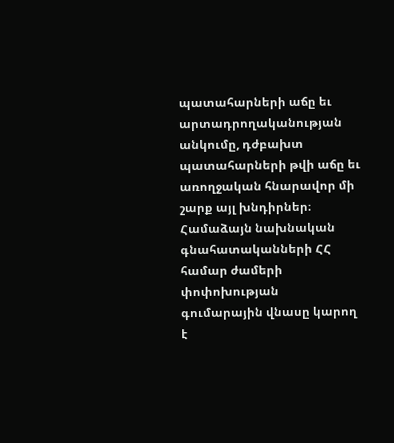պատահարների աճը եւ արտադրողականության անկումը, դժբախտ պատահարների թվի աճը եւ առողջական հնարավոր մի շարք այլ խնդիրներ։ Համաձայն նախնական գնահատականների ՀՀ համար ժամերի փոփոխության գումարային վնասը կարող է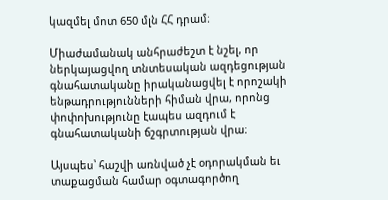կազմել մոտ 650 մլն ՀՀ դրամ։

Միաժամանակ անհրաժեշտ է նշել, որ ներկայացվող տնտեսական ազդեցության գնահատականը իրականացվել է որոշակի ենթադրությունների հիման վրա, որոնց փոփոխությունը էապես ազդում է գնահատականի ճշգրտության վրա։

Այսպես՝ հաշվի առնված չէ օդորակման եւ տաքացման համար օգտագործող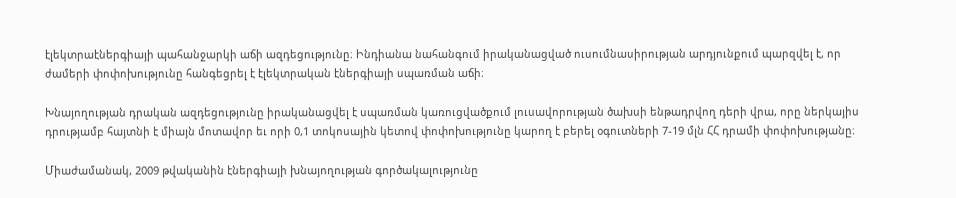էլեկտրաէներգիայի պահանջարկի աճի ազդեցությունը։ Ինդիանա նահանգում իրականացված ուսումնասիրության արդյունքում պարզվել է, որ ժամերի փոփոխությունը հանգեցրել է էլեկտրական էներգիայի սպառման աճի։

Խնայողության դրական ազդեցությունը իրականացվել է սպառման կառուցվածքում լուսավորության ծախսի ենթադրվող դերի վրա, որը ներկայիս դրությամբ հայտնի է միայն մոտավոր եւ որի 0,1 տոկոսային կետով փոփոխությունը կարող է բերել օգուտների 7-19 մլն ՀՀ դրամի փոփոխությանը։

Միաժամանակ, 2009 թվականին էներգիայի խնայողության գործակալությունը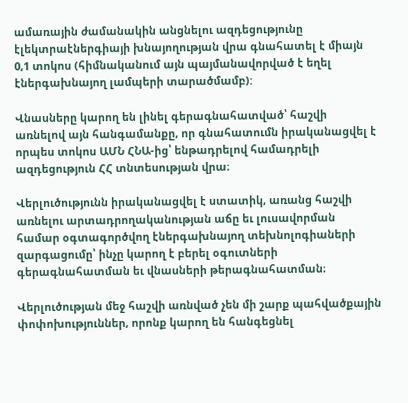ամառային ժամանակին անցնելու ազդեցությունը էլեկտրաէներգիայի խնայողության վրա գնահատել է միայն 0,1 տոկոս (հիմնականում այն պայմանավորված է եղել էներգախնայող լամպերի տարածմամբ):

Վնասները կարող են լինել գերագնահատված՝ հաշվի առնելով այն հանգամանքը, որ գնահատումն իրականացվել է որպես տոկոս ԱՄՆ ՀՆԱ-ից՝ ենթադրելով համադրելի ազդեցություն ՀՀ տնտեսության վրա։

Վերլուծությունն իրականացվել է ստատիկ, առանց հաշվի առնելու արտադրողականության աճը եւ լուսավորման համար օգտագործվող էներգախնայող տեխնոլոգիաների զարգացումը՝ ինչը կարող է բերել օգուտների գերագնահատման եւ վնասների թերագնահատման։

Վերլուծության մեջ հաշվի առնված չեն մի շարք պահվածքային փոփոխություններ, որոնք կարող են հանգեցնել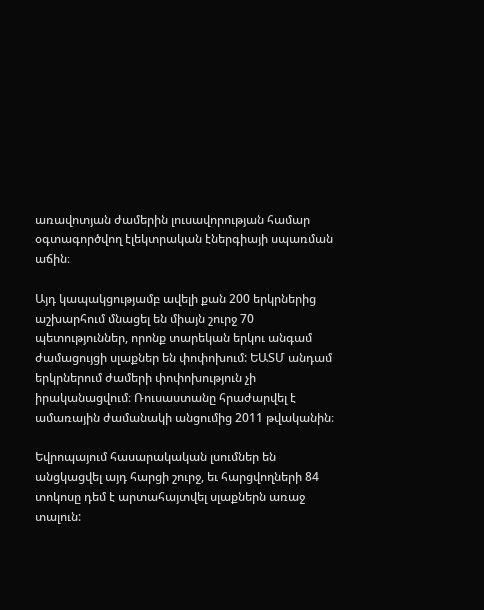առավոտյան ժամերին լուսավորության համար օգտագործվող էլեկտրական էներգիայի սպառման աճին։

Այդ կապակցությամբ ավելի քան 200 երկրներից աշխարհում մնացել են միայն շուրջ 70 պետություններ, որոնք տարեկան երկու անգամ ժամացույցի սլաքներ են փոփոխում: ԵԱՏՄ անդամ երկրներում ժամերի փոփոխություն չի իրականացվում։ Ռուսաստանը հրաժարվել է ամառային ժամանակի անցումից 2011 թվականին։

Եվրոպայում հասարակական լսումներ են անցկացվել այդ հարցի շուրջ, եւ հարցվողների 84 տոկոսը դեմ է արտահայտվել սլաքներն առաջ տալուն: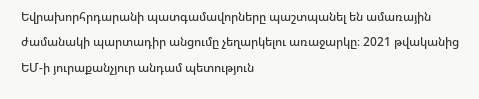Եվրախորհրդարանի պատգամավորները պաշտպանել են ամառային ժամանակի պարտադիր անցումը չեղարկելու առաջարկը։ 2021 թվականից ԵՄ-ի յուրաքանչյուր անդամ պետություն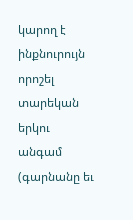կարող է ինքնուրույն որոշել տարեկան երկու անգամ (գարնանը եւ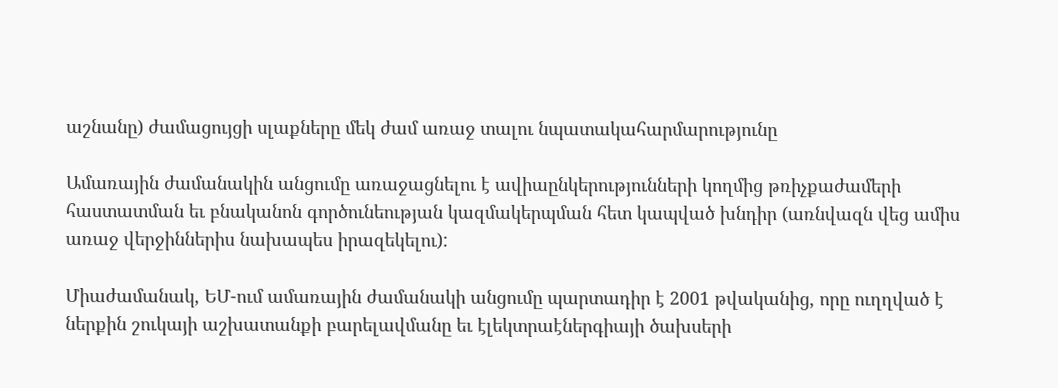աշնանը) ժամացույցի սլաքները մեկ ժամ առաջ տալու նպատակահարմարությունը

Ամառային ժամանակին անցումը առաջացնելու է ավիաընկերությունների կողմից թռիչքաժամերի հաստատման եւ բնականոն գործունեության կազմակերպման հետ կապված խնդիր (առնվազն վեց ամիս առաջ վերջիններիս նախապես իրազեկելու):

Միաժամանակ, ԵՄ-ում ամառային ժամանակի անցումը պարտադիր է 2001 թվականից, որը ուղղված է ներքին շուկայի աշխատանքի բարելավմանը եւ էլեկտրաէներգիայի ծախսերի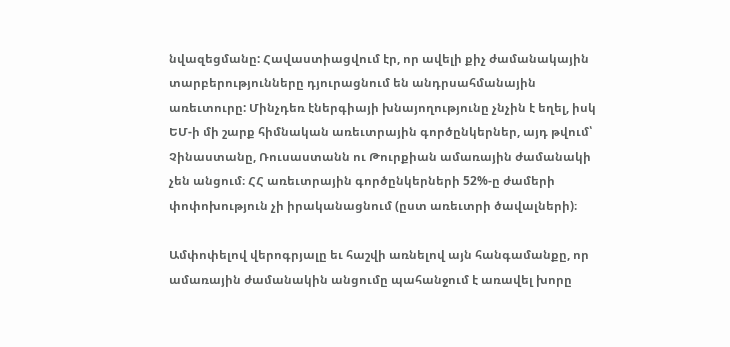նվազեցմանը: Հավաստիացվում էր, որ ավելի քիչ ժամանակային տարբերությունները դյուրացնում են անդրսահմանային առեւտուրը: Մինչդեռ էներգիայի խնայողությունը չնչին է եղել, իսկ ԵՄ-ի մի շարք հիմնական առեւտրային գործընկերներ, այդ թվում՝ Չինաստանը, Ռուսաստանն ու Թուրքիան ամառային ժամանակի չեն անցում։ ՀՀ առեւտրային գործընկերների 52%-ը ժամերի փոփոխություն չի իրականացնում (ըստ առեւտրի ծավալների)։

Ամփոփելով վերոգրյալը եւ հաշվի առնելով այն հանգամանքը, որ ամառային ժամանակին անցումը պահանջում է առավել խորը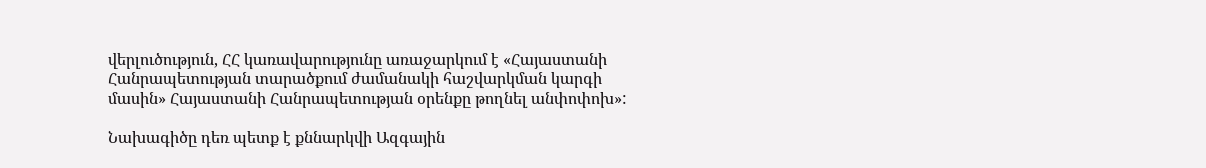վերլուծություն, ՀՀ կառավարությունը առաջարկում է «Հայաստանի Հանրապետության տարածքում ժամանակի հաշվարկման կարգի մասին» Հայաստանի Հանրապետության օրենքը թողնել անփոփոխ»:

Նախագիծը դեռ պետք է քննարկվի Ազգային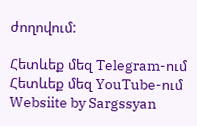ժողովում:

Հետևեք մեզ Telegram-ում
Հետևեք մեզ YouTube-ում
Websiite by Sargssyan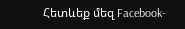Հետևեք մեզ Facebook-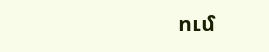ում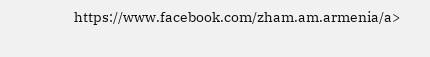https://www.facebook.com/zham.am.armenia/a>